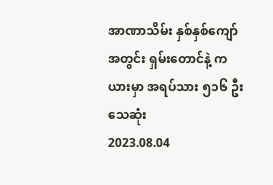အာဏာသိမ်း နှစ်နှစ်ကျော်အတွင်း ရှမ်းတောင်နဲ့ ကယားမှာ အရပ်သား ၅၁၆ ဦး သေဆုံး
2023.08.04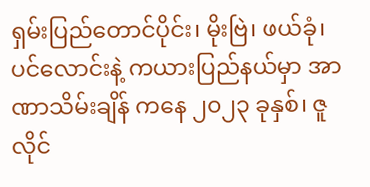ရှမ်းပြည်တောင်ပိုင်း၊ မိုးဗြဲ၊ ဖယ်ခုံ၊ ပင်လောင်းနဲ့ ကယားပြည်နယ်မှာ အာဏာသိမ်းချိန် ကနေ ၂၀၂၃ ခုနှစ်၊ ဇူလိုင်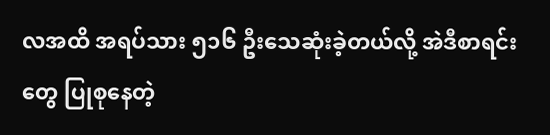လအထိ အရပ်သား ၅၁၆ ဦးသေဆုံးခဲ့တယ်လို့ အဲဒီစာရင်းတွေ ပြုစုနေတဲ့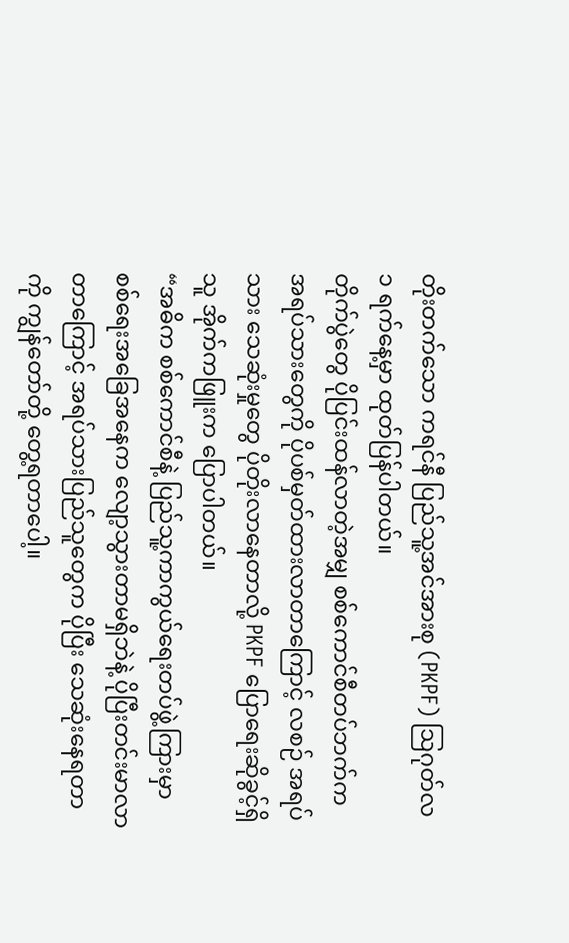တိုးတက်သော ကရင်နီ ပြည်သူ့အင်အားစု (PKPF) ဩဂုတ်လ ၁ ရက်နေ့မှာ ထုတ်ပြန်ပါတယ်။
တိုက်ပွဲတွေ ပိုပြင်းထန်လာတဲ့အမျှ စစ်ကောင်စီတပ်ဘက်က အရပ်သားတွေကို ပိုပစ်မှတ်ထားလာတာကြောင့် လစဉ် အရပ်သား သေဆုံးမှုတွေ ပိုတိုးလာနေတာလို့ PKPF ပြောရေးဆိုခွင့်ရှိသူ အိုက်ကဖြူးက ပြောပါတယ်။
“အဓိက စစ်ကောင်စီနဲ့ ပြည်သူ့ကာကွယ်ရေးတပ်ဖွဲ့ကြားမှာ စစ်ရေးအခြေအနေက လျော့သွားတာမရှိဘဲနဲ့ ပိုပြီးတင်းမာလာတာကြောင့် အရပ်သားပြည်သူတွေက ပိုပြီး သေဆုံးနေရတာကို ကျွန်တော်တို့ တွေ့ရတာပေါ့။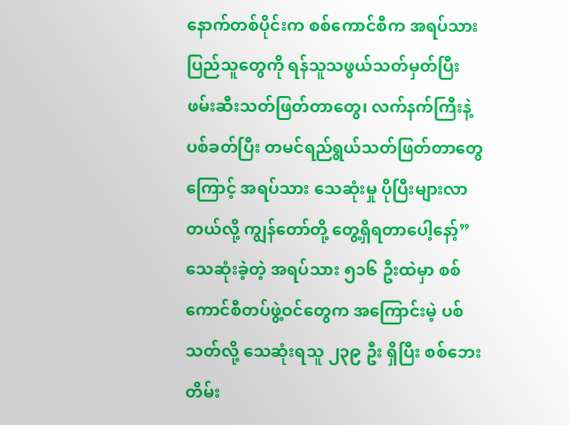နောက်တစ်ပိုင်းက စစ်ကောင်စီက အရပ်သားပြည်သူတွေကို ရန်သူသဖွယ်သတ်မှတ်ပြီး ဖမ်းဆီးသတ်ဖြတ်တာတွေ၊ လက်နက်ကြီးနဲ့ပစ်ခတ်ပြီး တမင်ရည်ရွယ်သတ်ဖြတ်တာတွေကြောင့် အရပ်သား သေဆုံးမှု ပိုပြီးများလာတယ်လို့ ကျွန်တော်တို့ တွေ့ရှိရတာပေါ့နော့်”
သေဆုံးခဲ့တဲ့ အရပ်သား ၅၁၆ ဦးထဲမှာ စစ်ကောင်စီတပ်ဖွဲ့ဝင်တွေက အကြောင်းမဲ့ ပစ်သတ်လို့ သေဆုံးရသူ ၂၃၉ ဦး ရှိပြီး စစ်ဘေးတိမ်း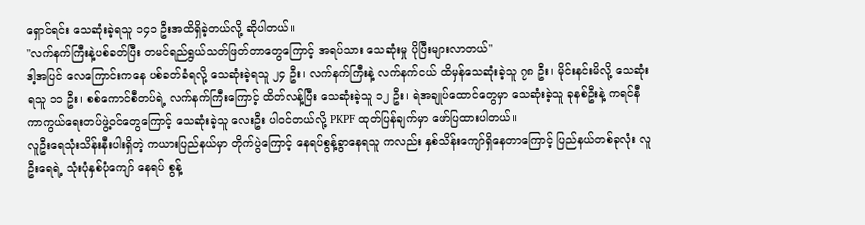ရှောင်ရင်း သေဆုံးခဲ့ရသူ ၁၄၁ ဦးအထိရှိခဲ့တယ်လို့ ဆိုပါတယ်။
"လက်နက်ကြီးနဲ့ပစ်ခတ်ပြီး တမင်ရည်ရွယ်သတ်ဖြတ်တာတွေကြောင့် အရပ်သား သေဆုံးမှု ပိုပြီးများလာတယ်"
ဒါ့အပြင် လေကြောင်းကနေ ပစ်ခတ်ခံရလို့ သေဆုံးခဲ့ရသူ ၂၄ ဦး၊ လက်နက်ကြီးနဲ့ လက်နက်ငယ် ထိမှန်သေဆုံးခဲ့သူ ၇၈ ဦး၊ မိုင်းနင်းမိလို့ သေဆုံးရသူ ၁၁ ဦး၊ စစ်ကောင်စီတပ်ရဲ့ လက်နက်ကြီးကြောင့် ထိတ်လန့်ပြီး သေဆုံးခဲ့သူ ၁၂ ဦး၊ ရဲအချုပ်ထောင်တွေမှာ သေဆုံးခဲ့သူ ခုနစ်ဦးနဲ့ ကရင်နီကာကွယ်ရေးတပ်ဖွဲ့ဝင်တွေကြောင့် သေဆုံးခဲ့သူ လေးဦး ပါဝင်တယ်လို့ PKPF ထုတ်ပြန်ချက်မှာ ဖော်ပြထားပါတယ်။
လူဦးရေသုံးသိန်းနီးပါးရှိတဲ့ ကယားပြည်နယ်မှာ တိုက်ပွဲကြောင့် နေရပ်စွန့်ခွာနေရသူ ကလည်း နှစ်သိန်းကျော်ရှိနေတာကြောင့် ပြည်နယ်တစ်ခုလုံး လူဦးရေရဲ့ သုံးပုံနှစ်ပုံကျော် နေရပ် စွန့်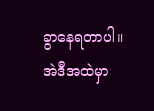ခွာနေရတာပါ။
အဲဒီအထဲမှာ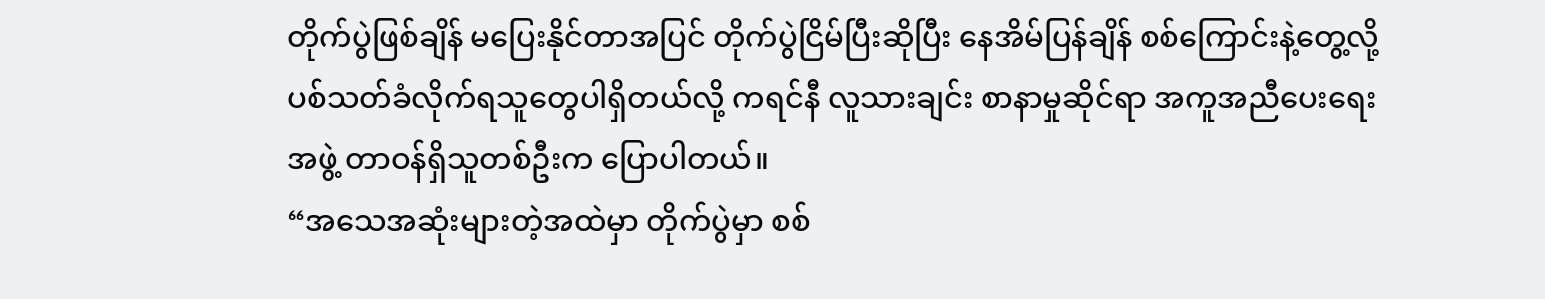တိုက်ပွဲဖြစ်ချိန် မပြေးနိုင်တာအပြင် တိုက်ပွဲငြိမ်ပြီးဆိုပြီး နေအိမ်ပြန်ချိန် စစ်ကြောင်းနဲ့တွေ့လို့ ပစ်သတ်ခံလိုက်ရသူတွေပါရှိတယ်လို့ ကရင်နီ လူသားချင်း စာနာမှုဆိုင်ရာ အကူအညီပေးရေးအဖွဲ့ တာဝန်ရှိသူတစ်ဦးက ပြောပါတယ်။
“အသေအဆုံးများတဲ့အထဲမှာ တိုက်ပွဲမှာ စစ်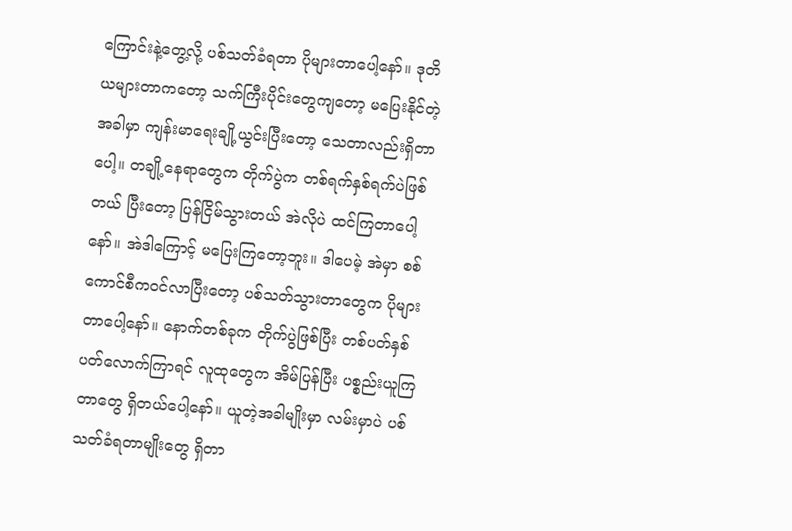ကြောင်းနဲ့တွေ့လို့ ပစ်သတ်ခံရတာ ပိုများတာပေါ့နော်။ ဒုတိယများတာကတော့ သက်ကြီးပိုင်းတွေကျတော့ မပြေးနိုင်တဲ့အခါမှာ ကျန်းမာရေးချို့ယွင်းပြီးတော့ သေတာလည်းရှိတာပေါ့။ တချို့နေရာတွေက တိုက်ပွဲက တစ်ရက်နှစ်ရက်ပဲဖြစ်တယ် ပြီးတော့ ပြန်ငြိမ်သွားတယ် အဲလိုပဲ ထင်ကြတာပေါ့နော်။ အဲဒါကြောင့် မပြေးကြတော့ဘူး။ ဒါပေမဲ့ အဲမှာ စစ်ကောင်စီကဝင်လာပြီးတော့ ပစ်သတ်သွားတာတွေက ပိုများတာပေါ့နော်။ နောက်တစ်ခုက တိုက်ပွဲဖြစ်ပြီး တစ်ပတ်နှစ်ပတ်လောက်ကြာရင် လူထုတွေက အိမ်ပြန်ပြီး ပစ္စည်းယူကြတာတွေ ရှိတယ်ပေါ့နော်။ ယူတဲ့အခါမျိုးမှာ လမ်းမှာပဲ ပစ်သတ်ခံရတာမျိုးတွေ ရှိတာ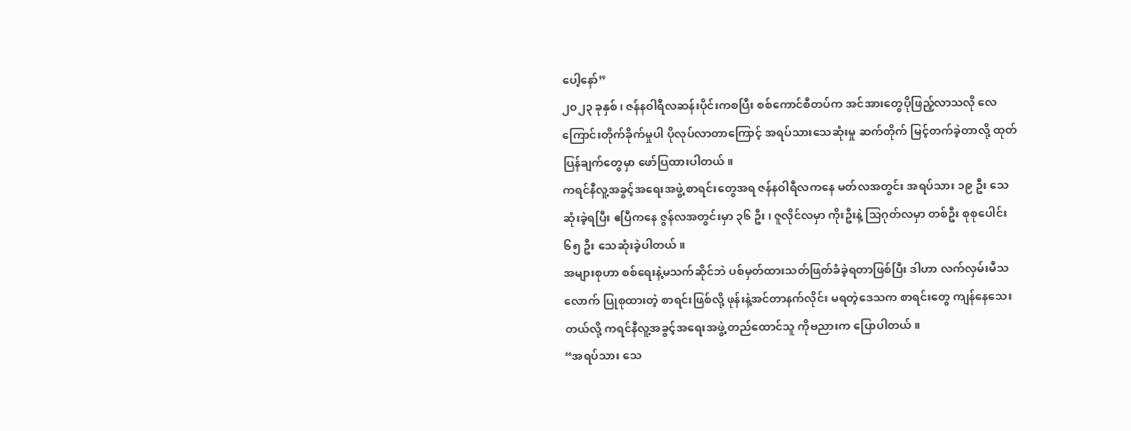ပေါ့နော်”
၂၀၂၃ ခုနှစ်၊ ဇန်နဝါရီလဆန်းပိုင်းကစပြီး စစ်ကောင်စီတပ်က အင်အားတွေပိုဖြည့်လာသလို လေကြောင်းတိုက်ခိုက်မှုပါ ပိုလုပ်လာတာကြောင့် အရပ်သားသေဆုံးမှု ဆက်တိုက် မြင့်တက်ခဲ့တာလို့ ထုတ်ပြန်ချက်တွေမှာ ဖော်ပြထားပါတယ်။
ကရင်နီလူ့အခွင့်အရေးအဖွဲ့ စာရင်းတွေအရ ဇန်နဝါရီလကနေ မတ်လအတွင်း အရပ်သား ၁၉ ဦး သေဆုံးခဲ့ရပြီး ဧပြီကနေ ဇွန်လအတွင်းမှာ ၃၆ ဦး၊ ဇူလိုင်လမှာ ကိုးဦးနဲ့ သြဂုတ်လမှာ တစ်ဦး စုစုပေါင်း ၆၅ ဦး သေဆုံးခဲ့ပါတယ်။
အများစုဟာ စစ်ရေးနဲ့မသက်ဆိုင်ဘဲ ပစ်မှတ်ထားသတ်ဖြတ်ခံခဲ့ရတာဖြစ်ပြီး ဒါဟာ လက်လှမ်းမီသလောက် ပြုစုထားတဲ့ စာရင်းဖြစ်လို့ ဖုန်းနဲ့အင်တာနက်လိုင်း မရတဲ့ဒေသက စာရင်းတွေ ကျန်နေသေးတယ်လို့ ကရင်နီလူ့အခွင့်အရေးအဖွဲ့ တည်ထောင်သူ ကိုဗညားက ပြောပါတယ်။
“အရပ်သား သေ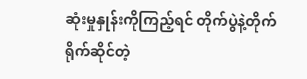ဆုံးမှုနှုန်းကိုကြည့်ရင် တိုက်ပွဲနဲ့တိုက်ရိုက်ဆိုင်တဲ့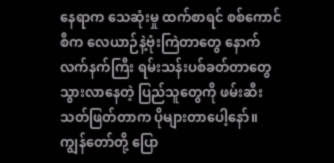နေရာက သေဆုံးမှု ထက်စာရင် စစ်ကောင်စီက လေယာဉ်နဲ့ဗုံးကြဲတာတွေ နောက် လက်နက်ကြီး ရမ်းသန်းပစ်ခတ်တာတွေ သွားလာနေတဲ့ ပြည်သူတွေကို ဖမ်းဆီးသတ်ဖြတ်တာက ပိုများတာပေါ့နော်။ ကျွန်တော်တို့ ပြော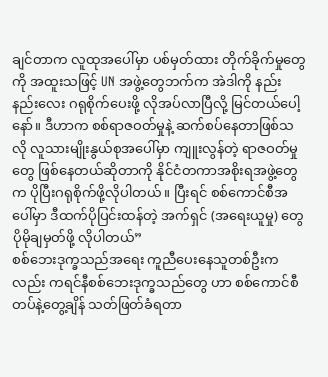ချင်တာက လူထုအပေါ်မှာ ပစ်မှတ်ထား တိုက်ခိုက်မှုတွေကို အထူးသဖြင့် UN အဖွဲ့တွေဘက်က အဲဒါကို နည်းနည်းလေး ဂရုစိုက်ပေးဖို့ လိုအပ်လာပြီလို့ မြင်တယ်ပေါ့နော်။ ဒီဟာက စစ်ရာဇဝတ်မှုနဲ့ ဆက်စပ်နေတာဖြစ်သလို လူသားမျိုးနွယ်စုအပေါ်မှာ ကျူးလွန်တဲ့ ရာဇဝတ်မှုတွေ ဖြစ်နေတယ်ဆိုတာကို နိုင်ငံတကာအစိုးရအဖွဲ့တွေက ပိုပြီးဂရုစိုက်ဖို့လိုပါတယ်။ ပြီးရင် စစ်ကောင်စီအပေါ်မှာ ဒီထက်ပိုပြင်းထန်တဲ့ အက်ရှင် (အရေးယူမှု) တွေ ပိုမိုချမှတ်ဖို့ လိုပါတယ်”
စစ်ဘေးဒုက္ခသည်အရေး ကူညီပေးနေသူတစ်ဦးကလည်း ကရင်နီစစ်ဘေးဒုက္ခသည်တွေ ဟာ စစ်ကောင်စီတပ်နဲ့တွေ့ချိန် သတ်ဖြတ်ခံရတာ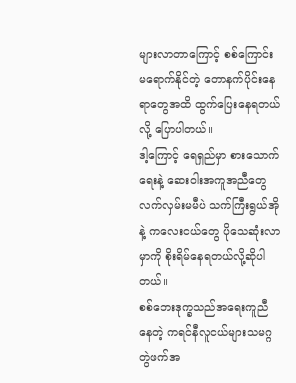များလာတာကြောင့် စစ်ကြောင်း မရောက်နိုင်တဲ့ တောနက်ပိုင်းနေရာတွေအထိ ထွက်ပြေးနေရတယ်လို့ ပြောပါတယ်။
ဒါ့ကြောင့် ရေရှည်မှာ စားသောက်ရေးနဲ့ ဆေးဝါးအကူအညီတွေ လက်လှမ်းမမီပဲ သက်ကြီးရွယ်အိုနဲ့ ကလေးငယ်တွေ ပိုသေဆုံးလာမှာကို စိုးရိမ်နေရတယ်လို့ဆိုပါတယ်။
စစ်ဘေးဒုက္ခသည်အရေးကူညီနေတဲ့ ကရင်နီလူငယ်များသမဂ္ဂ တွဲဖက်အ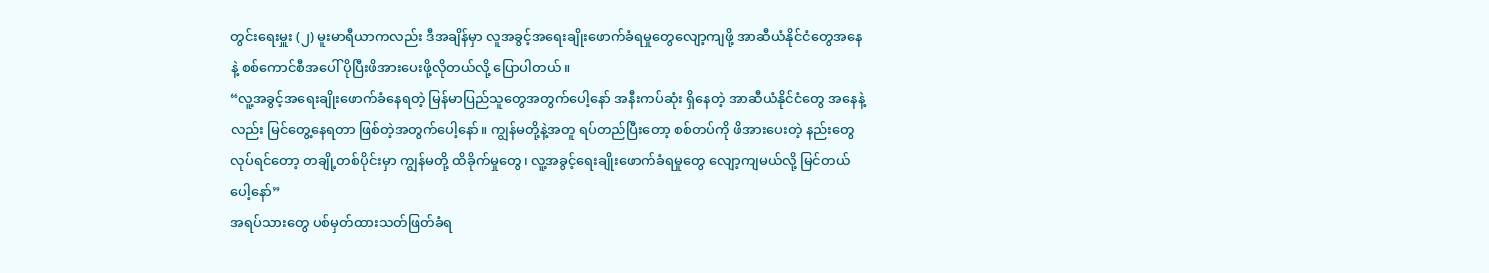တွင်းရေးမှူး (၂) မူးမာရီယာကလည်း ဒီအချိန်မှာ လူအခွင့်အရေးချိုးဖောက်ခံရမှုတွေလျော့ကျဖို့ အာဆီယံနိုင်ငံတွေအနေနဲ့ စစ်ကောင်စီအပေါ် ပိုပြီးဖိအားပေးဖို့လိုတယ်လို့ ပြောပါတယ်။
“လူ့အခွင့်အရေးချိုးဖောက်ခံနေရတဲ့ မြန်မာပြည်သူတွေအတွက်ပေါ့နော် အနီးကပ်ဆုံး ရှိနေတဲ့ အာဆီယံနိုင်ငံတွေ အနေနဲ့လည်း မြင်တွေ့နေရတာ ဖြစ်တဲ့အတွက်ပေါ့နော်။ ကျွန်မတို့နဲ့အတူ ရပ်တည်ပြီးတော့ စစ်တပ်ကို ဖိအားပေးတဲ့ နည်းတွေလုပ်ရင်တော့ တချို့တစ်ပိုင်းမှာ ကျွန်မတို့ ထိခိုက်မှုတွေ၊ လူ့အခွင့်ရေးချိုးဖောက်ခံရမှုတွေ လျော့ကျမယ်လို့ မြင်တယ်ပေါ့နော်”
အရပ်သားတွေ ပစ်မှတ်ထားသတ်ဖြတ်ခံရ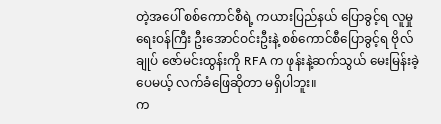တဲ့အပေါ် စစ်ကောင်စီရဲ့ ကယားပြည်နယ် ပြောခွင့်ရ လူမှုရေးဝန်ကြီး ဦးအောင်ဝင်းဦးနဲ့ စစ်ကောင်စီပြောခွင့်ရ ဗိုလ်ချုပ် ဇော်မင်းထွန်းကို RFA က ဖုန်းနဲ့ဆက်သွယ် မေးမြန်းခဲ့ပေမယ့် လက်ခံဖြေဆိုတာ မရှိပါဘူး။
က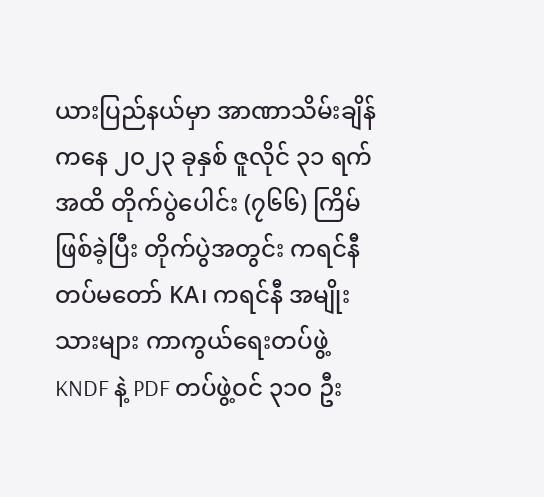ယားပြည်နယ်မှာ အာဏာသိမ်းချိန်ကနေ ၂၀၂၃ ခုနှစ် ဇူလိုင် ၃၁ ရက်အထိ တိုက်ပွဲပေါင်း (၇၆၆) ကြိမ်ဖြစ်ခဲ့ပြီး တိုက်ပွဲအတွင်း ကရင်နီတပ်မတော် KA၊ ကရင်နီ အမျိုးသားများ ကာကွယ်ရေးတပ်ဖွဲ့ KNDF နဲ့ PDF တပ်ဖွဲ့ဝင် ၃၁၀ ဦး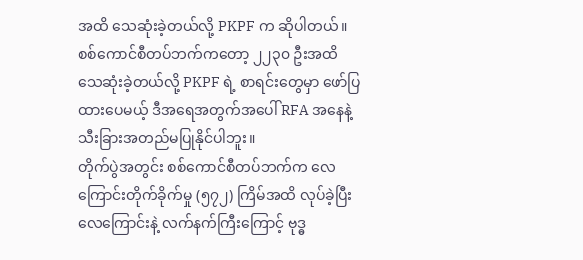အထိ သေဆုံးခဲ့တယ်လို့ PKPF က ဆိုပါတယ်။
စစ်ကောင်စီတပ်ဘက်ကတော့ ၂၂၃၀ ဦးအထိ သေဆုံးခဲ့တယ်လို့ PKPF ရဲ့ စာရင်းတွေမှာ ဖော်ပြထားပေမယ့် ဒီအရေအတွက်အပေါ် RFA အနေနဲ့ သီးခြားအတည်မပြုနိုင်ပါဘူး။
တိုက်ပွဲအတွင်း စစ်ကောင်စီတပ်ဘက်က လေကြောင်းတိုက်ခိုက်မှု (၅၇၂) ကြိမ်အထိ လုပ်ခဲ့ပြီး လေကြောင်းနဲ့ လက်နက်ကြီးကြောင့် ဗုဒ္ဓ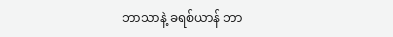ဘာသာနဲ့ ခရစ်ယာန် ဘာ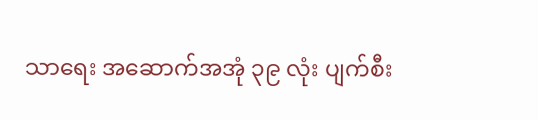သာရေး အဆောက်အအုံ ၃၉ လုံး ပျက်စီး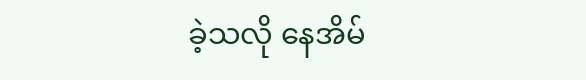ခဲ့သလို နေအိမ်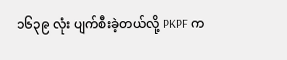၁၆၃၉ လုံး ပျက်စီးခဲ့တယ်လို့ PKPF က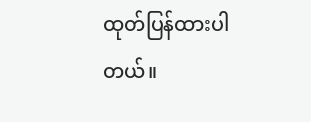ထုတ်ပြန်ထားပါတယ်။